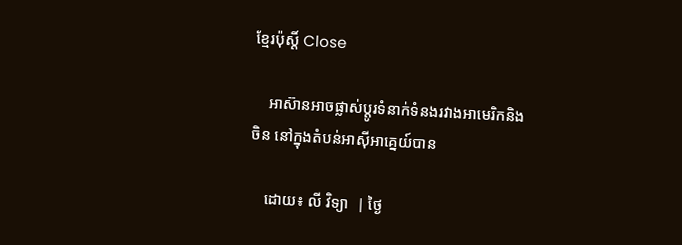ខ្មែរប៉ុស្ដិ៍ Close

    អាស៊ានអាចផ្លាស់ប្តូរទំនាក់ទំនងរវាងអាមេរិកនិងចិន នៅក្នុងតំបន់អាស៊ីអាគ្នេយ៍បាន

    ដោយ៖ លី វិទ្យា  | ថ្ងៃ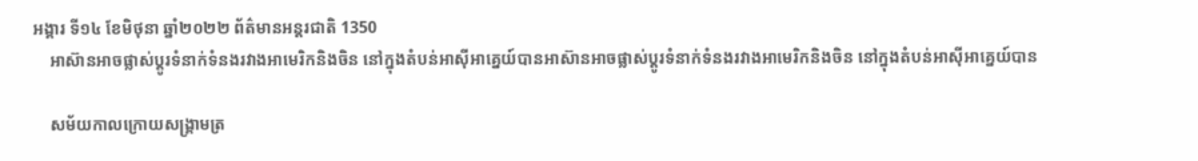អង្គារ ទី១៤ ខែមិថុនា ឆ្នាំ២០២២ ព័ត៌មានអន្តរជាតិ 1350
    អាស៊ានអាចផ្លាស់ប្តូរទំនាក់ទំនងរវាងអាមេរិកនិងចិន នៅក្នុងតំបន់អាស៊ីអាគ្នេយ៍បានអាស៊ានអាចផ្លាស់ប្តូរទំនាក់ទំនងរវាងអាមេរិកនិងចិន នៅក្នុងតំបន់អាស៊ីអាគ្នេយ៍បាន

    សម័យកាលក្រោយសង្គ្រាមត្រ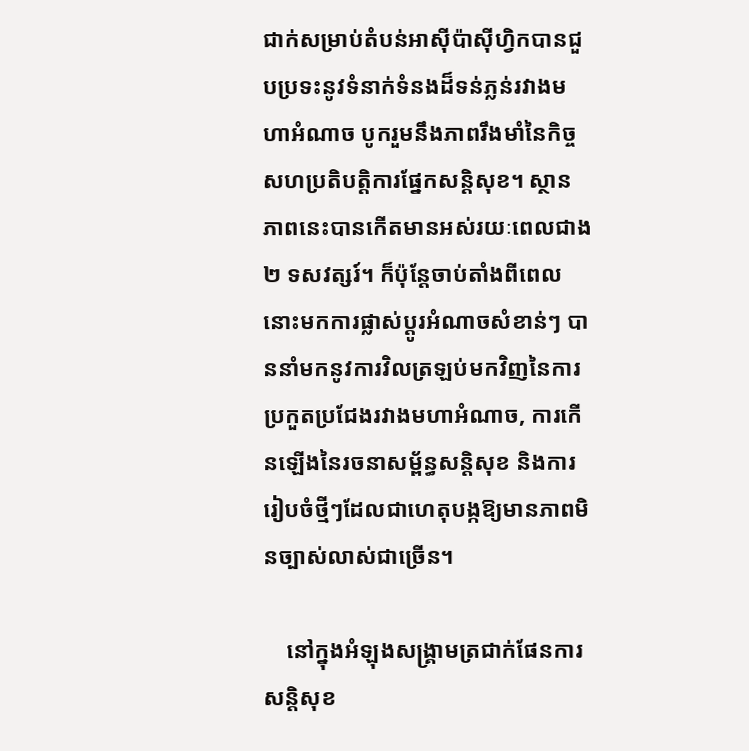ជាក់សម្រាប់តំបន់អាស៊ីប៉ាស៊ីហ្វិកបានជួបប្រទះនូវទំនាក់ទំនងដ៏ទន់ភ្លន់រវាងមហាអំណាច បូករួមនឹងភាពរឹងមាំនៃកិច្ចសហប្រតិបត្តិការផ្នែកសន្តិសុខ។ ស្ថានភាពនេះបានកើតមានអស់រយៈពេលជាង ២ ទសវត្សរ៍។ ក៏ប៉ុន្តែចាប់តាំងពីពេលនោះមកការផ្លាស់ប្តូរអំណាចសំខាន់ៗ បាននាំមកនូវការវិលត្រឡប់មកវិញនៃការប្រកួតប្រជែងរវាងមហាអំណាច, ការកើនឡើងនៃរចនាសម្ព័ន្ធសន្តិសុខ និងការរៀបចំថ្មីៗដែលជាហេតុបង្កឱ្យមានភាពមិនច្បាស់លាស់ជាច្រើន។

    នៅក្នុងអំឡុងសង្គ្រាមត្រជាក់ផែនការសន្តិសុខ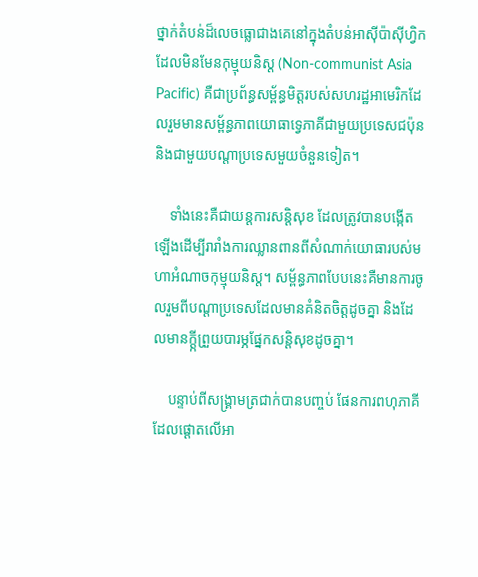ថ្នាក់តំបន់ដ៏លេចធ្លោជាងគេនៅក្នុងតំបន់អាស៊ីប៉ាស៊ីហ្វិកដែលមិនមែនកុម្មុយនិស្ត (Non-communist Asia Pacific) គឺជាប្រព័ន្ធសម្ព័ន្ធមិត្តរបស់សហរដ្ឋអាមេរិកដែលរួមមានសម្ព័ន្ធភាពយោធាទ្វេភាគីជាមួយប្រទេសជប៉ុន និងជាមួយបណ្តាប្រទេសមួយចំនួនទៀត។

    ទាំងនេះគឺជាយន្តការសន្តិសុខ ដែលត្រូវបានបង្កើតឡើងដើម្បីរារាំងការឈ្លានពានពីសំណាក់យោធារបស់មហាអំណាចកុម្មុយនិស្ត។ សម្ព័ន្ធភាពបែបនេះគឺមានការចូលរួមពីបណ្តាប្រទេសដែលមានគំនិតចិត្តដូចគ្នា និងដែលមានក្តី្កព្រួយបារម្ភផ្នែកសន្តិសុខដូចគ្នា។

    បន្ទាប់ពីសង្គ្រាមត្រជាក់បានបញ្ចប់ ផែនការពហុភាគីដែលផ្តោតលើអា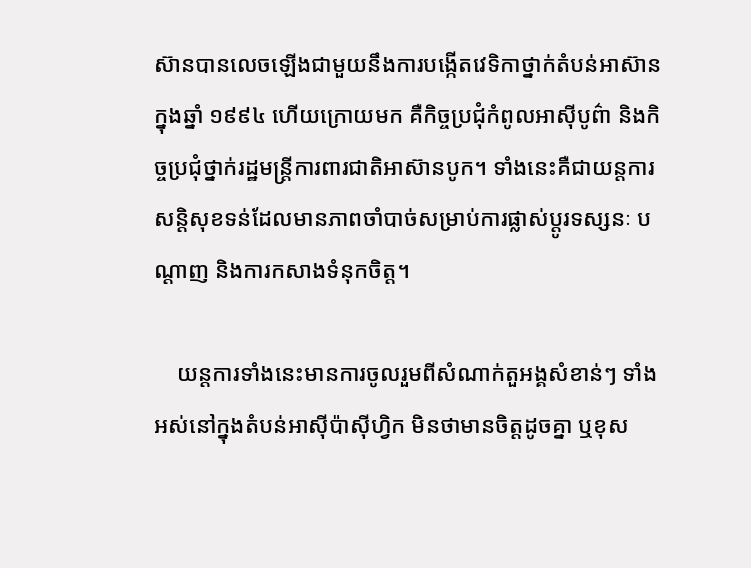ស៊ានបានលេចឡើងជាមួយនឹងការបង្កើតវេទិកាថ្នាក់តំបន់អាស៊ានក្នុងឆ្នាំ ១៩៩៤ ហើយក្រោយមក គឺកិច្ចប្រជុំកំពូលអាស៊ីបូព៌ា និងកិច្ចប្រជុំថ្នាក់រដ្ឋមន្ត្រីការពារជាតិអាស៊ានបូក។ ទាំងនេះគឺជាយន្តការសន្តិសុខទន់ដែលមានភាពចាំបាច់សម្រាប់ការផ្លាស់ប្តូរទស្សនៈ បណ្តាញ និងការកសាងទំនុកចិត្ត។

    យន្តការទាំងនេះមានការចូលរួមពីសំណាក់តួអង្គសំខាន់ៗ ទាំងអស់នៅក្នុងតំបន់អាស៊ីប៉ាស៊ីហ្វិក មិនថាមានចិត្តដូចគ្នា ឬខុស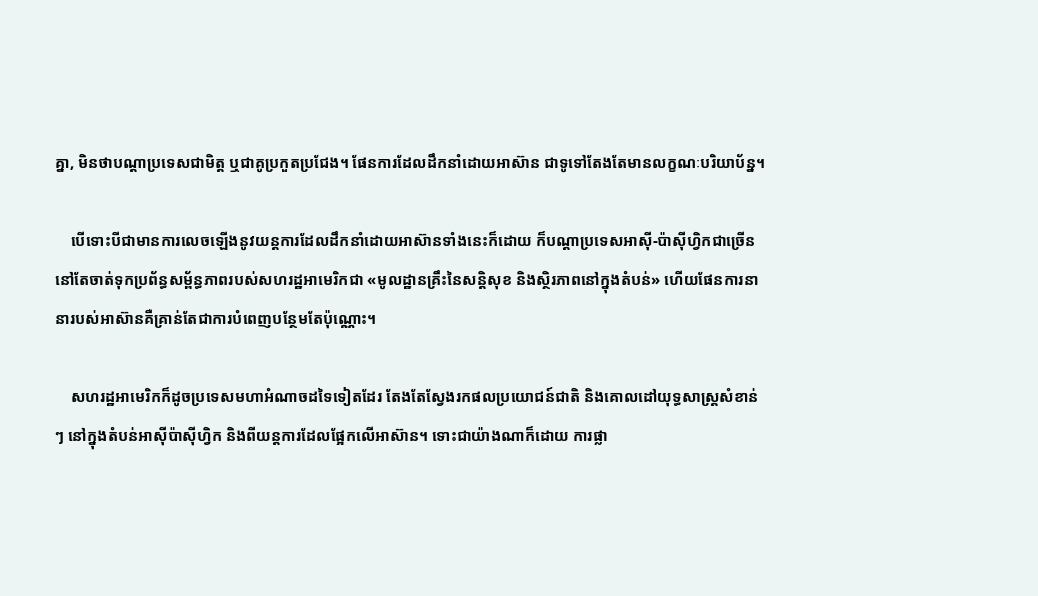គ្នា, មិនថាបណ្តាប្រទេសជាមិត្ត ឬជាគូប្រកួតប្រជែង។ ផែនការដែលដឹកនាំដោយអាស៊ាន ជាទូទៅតែងតែមានលក្ខណៈបរិយាប័ន្ន។

    បើទោះបីជាមានការលេចឡើងនូវយន្តការដែលដឹកនាំដោយអាស៊ានទាំងនេះក៏ដោយ ក៏បណ្តាប្រទេសអាស៊ី-ប៉ាស៊ីហ្វិកជាច្រើននៅតែចាត់ទុកប្រព័ន្ធសម្ព័ន្ធភាពរបស់សហរដ្ឋអាមេរិកជា «មូលដ្ឋានគ្រឹះនៃសន្តិសុខ និងស្ថិរភាពនៅក្នុងតំបន់» ហើយផែនការនានារបស់អាស៊ានគឺគ្រាន់តែជាការបំពេញបន្ថែមតែប៉ុណ្ណោះ។

    សហរដ្ឋអាមេរិកក៏ដូចប្រទេសមហាអំណាចដទៃទៀតដែរ តែងតែស្វែងរកផលប្រយោជន៍ជាតិ និងគោលដៅយុទ្ធសាស្ត្រសំខាន់ៗ នៅក្នុងតំបន់អាស៊ីប៉ាស៊ីហ្វិក និងពីយន្តការដែលផ្អែកលើអាស៊ាន។ ទោះជាយ៉ាងណាក៏ដោយ ការផ្លា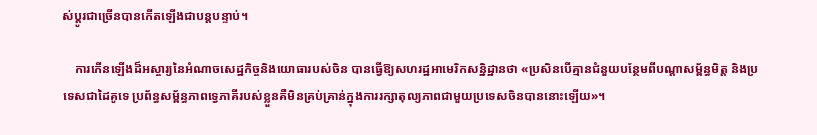ស់ប្តូរជាច្រើនបានកើតឡើងជាបន្តបន្ទាប់។

    ការកើនឡើងដ៏អស្ចារ្យនៃអំណាចសេដ្ឋកិច្ចនិងយោធារបស់ចិន បានធ្វើឱ្យសហរដ្ឋអាមេរិកសន្និដ្ឋានថា «ប្រសិនបើគ្មានជំនួយបន្ថែមពីបណ្តាសម្ព័ន្ធមិត្ត និងប្រទេសជាដៃគូទេ ប្រព័ន្ធសម្ព័ន្ធភាពទ្វេភាគីរបស់ខ្លួនគឺមិនគ្រប់គ្រាន់ក្នុងការរក្សាតុល្យភាពជាមួយប្រទេសចិនបាននោះឡើយ»។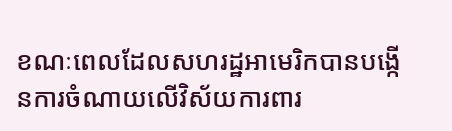ខណៈពេលដែលសហរដ្ឋអាមេរិកបានបង្កើនការចំណាយលើវិស័យការពារ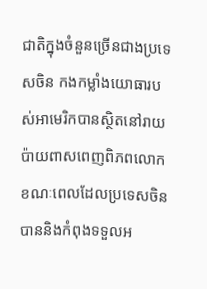ជាតិក្នុងចំនួនច្រើនជាងប្រទេសចិន កងកម្លាំងយោធារបស់អាមេរិកបានស្ថិតនៅរាយប៉ាយពាសពេញពិភពលោក ខណៈពេលដែលប្រទេសចិនបាននិងកំពុងទទួលអ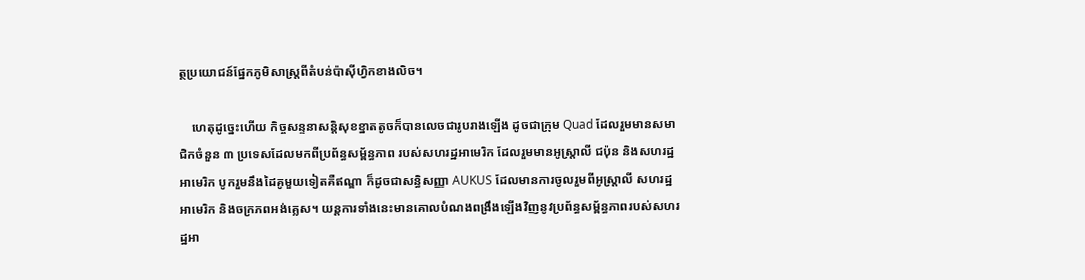ត្ថប្រយោជន៍ផ្នែកភូមិសាស្ត្រពីតំបន់ប៉ាស៊ីហ្វិកខាងលិច។

    ហេតុដូច្នេះហើយ កិច្ចសន្ទនាសន្តិសុខខ្នាតតូចក៏បានលេចជារូបរាងឡើង ដូចជាក្រុម Quad ដែលរួមមានសមាជិកចំនួន ៣ ប្រទេសដែលមកពីប្រព័ន្ធសម្ព័ន្ធភាព របស់សហរដ្ឋអាមេរិក ដែលរួមមានអូស្ត្រាលី ជប៉ុន និងសហរដ្ឋអាមេរិក បូករួមនឹងដៃគូមួយទៀតគឺឥណ្ឌា ក៏ដូចជាសន្ធិសញ្ញា AUKUS ដែលមានការចូលរួមពីអូស្ត្រាលី សហរដ្ឋអាមេរិក និងចក្រភពអង់គ្លេស។ យន្តការទាំងនេះមានគោលបំណងពង្រឹងឡើងវិញនូវប្រព័ន្ធសម្ព័ន្ធភាពរបស់សហរដ្ឋអា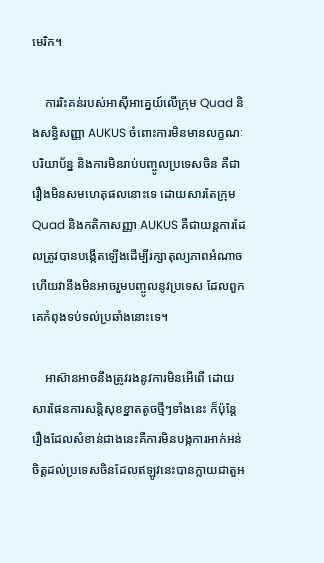មេរិក។

    ការរិះគន់របស់អាស៊ីអាគ្នេយ៍លើក្រុម Quad និងសន្ធិសញ្ញា AUKUS ចំពោះការមិនមានលក្ខណៈបរិយាប័ន្ន និងការមិនរាប់បញ្ចូលប្រទេសចិន គឺជារឿងមិនសមហេតុផលនោះទេ ដោយសារតែក្រុម Quad និងកតិកាសញ្ញា AUKUS គឺជាយន្តការដែលត្រូវបានបង្កើតឡើងដើម្បីរក្សាតុល្យភាពអំណាច ហើយវានឹងមិនអាចរួមបញ្ចូលនូវប្រទេស ដែលពួកគេកំពុងទប់ទល់ប្រឆាំងនោះទេ។

    អាស៊ានអាចនឹងត្រូវរងនូវការមិនអើពើ ដោយសារផែនការសន្តិសុខខ្នាតតូចថ្មីៗទាំងនេះ ក៏ប៉ុន្តែរឿងដែលសំខាន់ជាងនេះគឺការមិនបង្កការអាក់អន់ចិត្តដល់ប្រទេសចិនដែលឥឡូវនេះបានក្លាយជាតួអ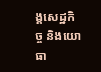ង្គសេដ្ឋកិច្ច និងយោធា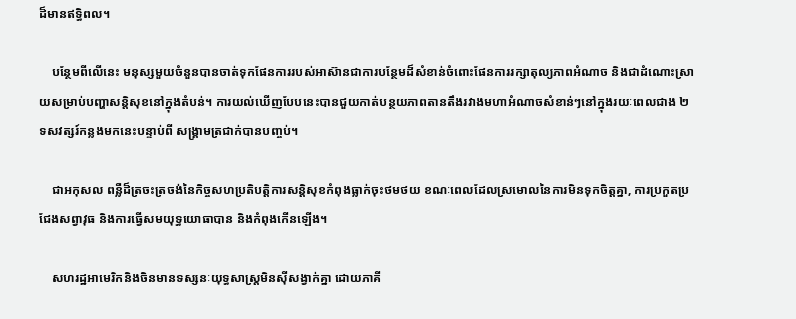ដ៏មានឥទ្ធិពល។

    បន្ថែមពីលើនេះ មនុស្សមួយចំនួនបានចាត់ទុកផែនការរបស់អាស៊ានជាការបន្ថែមដ៏សំខាន់ចំពោះផែនការរក្សាតុល្យភាពអំណាច និងជាដំណោះស្រាយសម្រាប់បញ្ហាសន្តិសុខនៅក្នុងតំបន់។ ការយល់ឃើញបែបនេះបានជួយកាត់បន្ថយភាពតានតឹងរវាងមហាអំណាចសំខាន់ៗនៅក្នុងរយៈពេលជាង ២ ទសវត្សរ៍កន្លងមកនេះបន្ទាប់ពី សង្គ្រាមត្រជាក់បានបញ្ចប់។

    ជាអកុសល ពន្លឺដ៏ត្រចះត្រចង់នៃកិច្ចសហប្រតិបត្តិការសន្ដិសុខកំពុងធ្លាក់ចុះថមថយ ខណៈពេលដែលស្រមោលនៃការមិនទុកចិត្តគ្នា, ការប្រកួតប្រជែងសព្វាវុធ និងការធ្វើសមយុទ្ធយោធាបាន និងកំពុងកើនឡើង។

    សហរដ្ឋអាមេរិកនិងចិនមានទស្សនៈយុទ្ធសាស្ត្រមិនស៊ីសង្វាក់គ្នា ដោយភាគី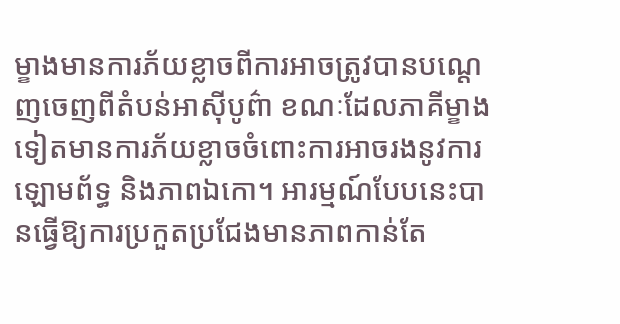ម្ខាងមានការភ័យខ្លាចពីការអាចត្រូវបានបណ្តេញចេញពីតំបន់អាស៊ីបូព៌ា ខណៈដែលភាគីម្ខាងទៀតមានការភ័យខ្លាចចំពោះការអាចរងនូវការឡោមព័ទ្ធ និងភាពឯកោ។ អារម្មណ៍បែបនេះបានធ្វើឱ្យការប្រកួតប្រជែងមានភាពកាន់តែ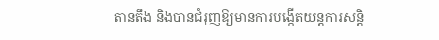តានតឹង និងបានជំរុញឱ្យមានការបង្កើតយន្តការសន្តិ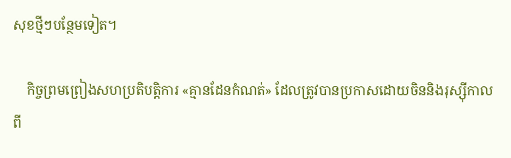សុខថ្មីៗបន្ថែមទៀត។

    កិច្ចព្រមព្រៀងសហប្រតិបត្តិការ «គ្មានដែនកំណត់» ដែលត្រូវបានប្រកាសដោយចិននិងរុស្ស៊ីកាលពី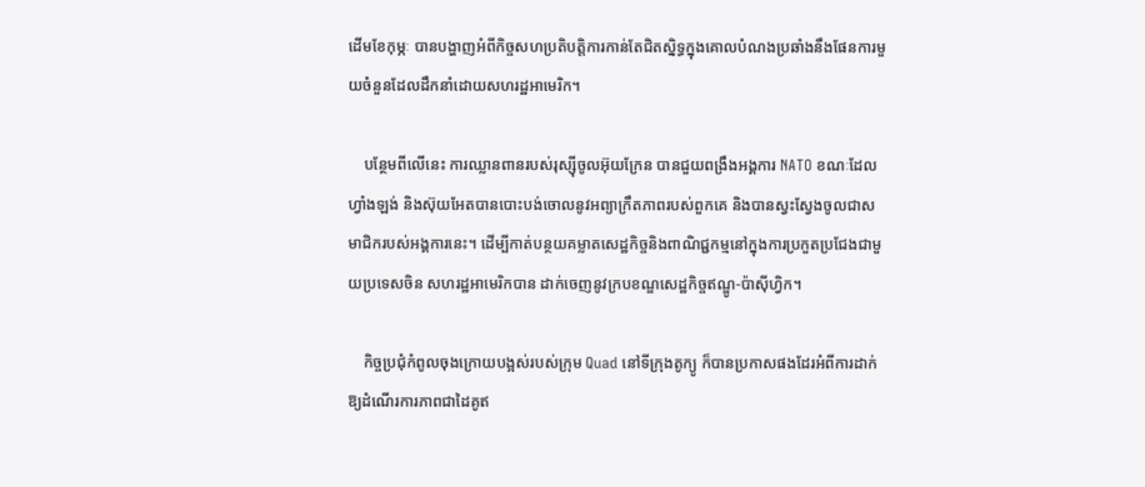ដើមខែកុម្ភៈ បានបង្ហាញអំពីកិច្ចសហប្រតិបត្តិការកាន់តែជិតស្និទ្ធក្នុងគោលបំណងប្រឆាំងនឹងផែនការមួយចំនួនដែលដឹកនាំដោយសហរដ្ឋអាមេរិក។

    បន្ថែមពីលើនេះ ការឈ្លានពានរបស់រុស្ស៊ីចូលអ៊ុយក្រែន បានជួយពង្រឹងអង្គការ NATO ខណៈដែលហ្វាំងឡង់ និងស៊ុយអែតបានបោះបង់ចោលនូវអព្យាក្រឹតភាពរបស់ពួកគេ និងបានស្វះស្វែងចូលជាសមាជិករបស់អង្គការនេះ។ ដើម្បីកាត់បន្ថយគម្លាតសេដ្ឋកិច្ចនិងពាណិជ្ជកម្មនៅក្នុងការប្រកួតប្រជែងជាមួយប្រទេសចិន សហរដ្ឋអាមេរិកបាន ដាក់ចេញនូវក្របខណ្ឌសេដ្ឋកិច្ចឥណ្ឌូ-ប៉ាស៊ីហ្វិក។

    កិច្ចប្រជុំកំពូលចុងក្រោយបង្អស់របស់ក្រុម Quad នៅទីក្រុងតូក្យូ ក៏បានប្រកាសផងដែរអំពីការដាក់ឱ្យដំណើរការភាពជាដៃគូឥ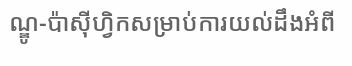ណ្ឌូ-ប៉ាស៊ីហ្វិកសម្រាប់ការយល់ដឹងអំពី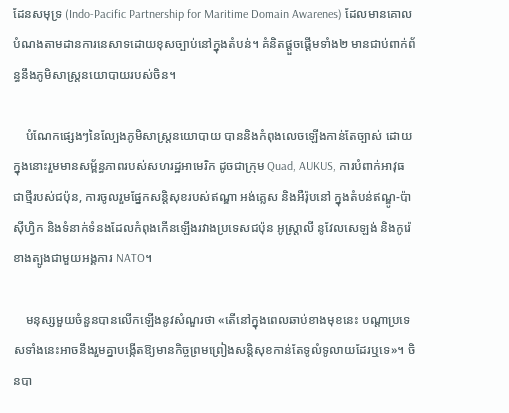ដែនសមុទ្រ (Indo-Pacific Partnership for Maritime Domain Awarenes) ដែលមានគោលបំណងតាមដានការនេសាទដោយខុសច្បាប់នៅក្នុងតំបន់។ គំនិតផ្តួចផ្តើមទាំង២ មានជាប់ពាក់ព័ន្ធនឹងភូមិសាស្ត្រនយោបាយរបស់ចិន។

    បំណែកផ្សេងៗនៃល្បែងភូមិសាស្ត្រនយោបាយ បាននិងកំពុងលេចឡើងកាន់តែច្បាស់ ដោយក្នុងនោះរួមមានសម្ព័ន្ធភាពរបស់សហរដ្ឋអាមេរិក ដូចជាក្រុម Quad, AUKUS, ការបំពាក់អាវុធជាថ្មីរបស់ជប៉ុន, ការចូលរួមផ្នែកសន្តិសុខរបស់ឥណ្ឌា អង់គ្លេស និងអឺរ៉ុបនៅ ក្នុងតំបន់ឥណ្ឌូ-ប៉ាស៊ីហ្វិក និងទំនាក់ទំនងដែលកំពុងកើនឡើងរវាងប្រទេសជប៉ុន អូស្ត្រាលី នូវែលសេឡង់ និងកូរ៉េខាងត្បូងជាមួយអង្គការ NATO។

    មនុស្សមួយចំនួនបានលើកឡើងនូវសំណួរថា «តើនៅក្នុងពេលឆាប់ខាងមុខនេះ បណ្តាប្រទេសទាំងនេះអាចនឹងរួមគ្នាបង្កើតឱ្យមានកិច្ចព្រមព្រៀងសន្តិសុខកាន់តែទូលំទូលាយដែរឬទេ»។ ចិនបា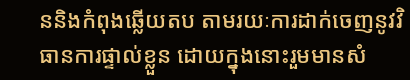ននិងកំពុងឆ្លើយតប តាមរយៈការដាក់ចេញនូវវិធានការផ្ទាល់ខ្លួន ដោយក្នុងនោះរួមមានសំ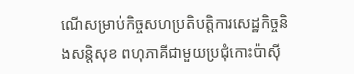ណើសម្រាប់កិច្ចសហប្រតិបត្តិការសេដ្ឋកិច្ចនិងសន្តិសុខ ពហុភាគីជាមួយប្រជុំកោះប៉ាស៊ី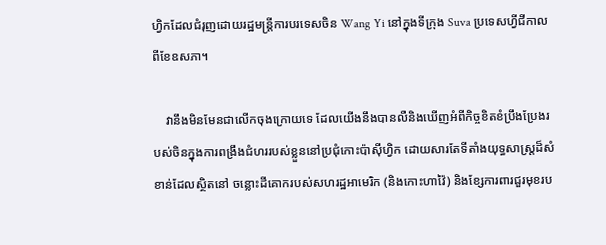ហ្វិកដែលជំរុញដោយរដ្ឋមន្ត្រីការបរទេសចិន Wang Yi នៅក្នុងទីក្រុង Suva ប្រទេសហ្វីជីកាលពីខែឧសភា។

    វានឹងមិនមែនជាលើកចុងក្រោយទេ ដែលយើងនឹងបានលឺនិងឃើញអំពីកិច្ចខិតខំប្រឹងប្រែងរបស់ចិនក្នុងការពង្រឹងជំហររបស់ខ្លួននៅប្រជុំកោះប៉ាស៊ីហ្វិក ដោយសារតែទីតាំងយុទ្ធសាស្ត្រដ៏សំខាន់ដែលស្ថិតនៅ ចន្លោះដីគោករបស់សហរដ្ឋអាមេរិក (និងកោះហាវ៉ៃ) និងខ្សែការពារជួរមុខរប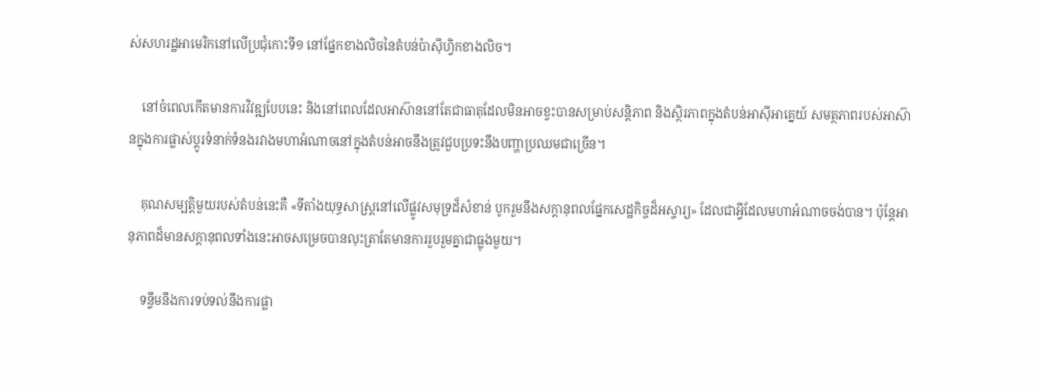ស់សហរដ្ឋអាមេរិកនៅលើប្រជុំកោះទី១ នៅផ្នែកខាងលិចនៃតំបន់ប៉ាស៊ីហ្វិកខាងលិច។

    នៅចំពេលកើតមានការវិវឌ្ឍបែបនេះ និងនៅពេលដែលអាស៊ាននៅតែជាធាតុដែលមិនអាចខ្វះបានសម្រាប់សន្តិភាព និងស្ថិរភាពក្នុងតំបន់អាស៊ីអាគ្នេយ៍ សមត្ថភាពរបស់អាស៊ានក្នុងការផ្លាស់ប្តូរទំនាក់ទំនងរវាងមហាអំណាចនៅក្នុងតំបន់អាចនឹងត្រូវជួបប្រទះនឹងបញ្ហាប្រឈមជាច្រើន។

    គុណសម្បត្តិមួយរបស់តំបន់នេះគឺ «ទីតាំងយុទ្ធសាស្ត្រនៅលើផ្លូវសមុទ្រដ៏សំខាន់ បូករួមនឹងសក្តានុពលផ្នែកសេដ្ឋកិច្ចដ៏អស្ចារ្យ» ដែលជាអ្វីដែលមហាអំណាចចង់បាន។ ប៉ុន្តែអានុភាពដ៏មានសក្ដានុពលទាំងនេះអាចសម្រេចបានលុះត្រាតែមានការរួបរួមគ្នាជាធ្លុងមួយ។

    ទន្ទឹមនឹងការទប់ទល់នឹងការផ្លា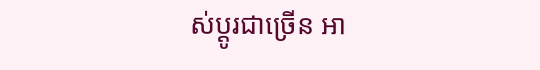ស់ប្តូរជាច្រើន អា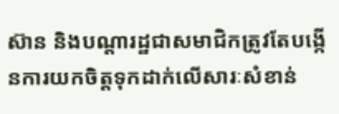ស៊ាន និងបណ្តារដ្ឋជាសមាជិកត្រូវតែបង្កើនការយកចិត្តទុកដាក់លើសារៈសំខាន់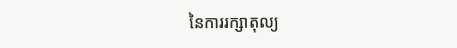នៃការរក្សាតុល្យ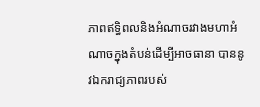ភាពឥទ្ធិពលនិងអំណាចរវាងមហាអំណាចក្នុងតំបន់ដើម្បីអាចធានា បាននូវឯករាជ្យភាពរបស់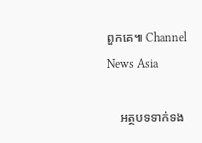ពួកគេ៕ Channel News Asia

    អត្ថបទទាក់ទង